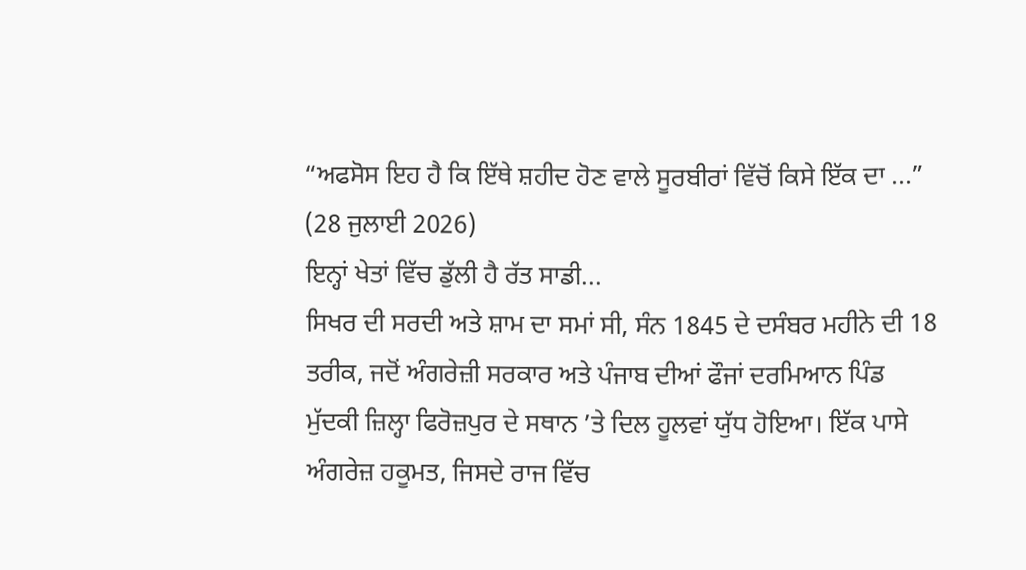“ਅਫਸੋਸ ਇਹ ਹੈ ਕਿ ਇੱਥੇ ਸ਼ਹੀਦ ਹੋਣ ਵਾਲੇ ਸੂਰਬੀਰਾਂ ਵਿੱਚੋਂ ਕਿਸੇ ਇੱਕ ਦਾ ...”
(28 ਜੁਲਾਈ 2026)
ਇਨ੍ਹਾਂ ਖੇਤਾਂ ਵਿੱਚ ਡੁੱਲੀ ਹੈ ਰੱਤ ਸਾਡੀ...
ਸਿਖਰ ਦੀ ਸਰਦੀ ਅਤੇ ਸ਼ਾਮ ਦਾ ਸਮਾਂ ਸੀ, ਸੰਨ 1845 ਦੇ ਦਸੰਬਰ ਮਹੀਨੇ ਦੀ 18 ਤਰੀਕ, ਜਦੋਂ ਅੰਗਰੇਜ਼ੀ ਸਰਕਾਰ ਅਤੇ ਪੰਜਾਬ ਦੀਆਂ ਫੌਜਾਂ ਦਰਮਿਆਨ ਪਿੰਡ ਮੁੱਦਕੀ ਜ਼ਿਲ੍ਹਾ ਫਿਰੋਜ਼ਪੁਰ ਦੇ ਸਥਾਨ ’ਤੇ ਦਿਲ ਹੂਲਵਾਂ ਯੁੱਧ ਹੋਇਆ। ਇੱਕ ਪਾਸੇ ਅੰਗਰੇਜ਼ ਹਕੂਮਤ, ਜਿਸਦੇ ਰਾਜ ਵਿੱਚ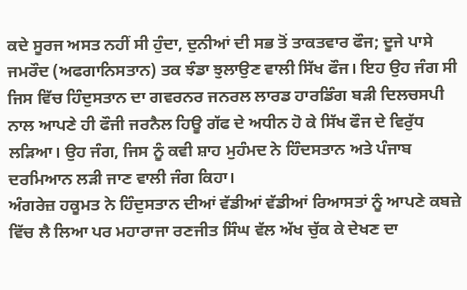ਕਦੇ ਸੂਰਜ ਅਸਤ ਨਹੀਂ ਸੀ ਹੁੰਦਾ, ਦੁਨੀਆਂ ਦੀ ਸਭ ਤੋਂ ਤਾਕਤਵਾਰ ਫੌਜ; ਦੂਜੇ ਪਾਸੇ ਜਮਰੌਦ (ਅਫਗਾਨਿਸਤਾਨ) ਤਕ ਝੰਡਾ ਝੁਲਾਉਣ ਵਾਲੀ ਸਿੱਖ ਫੌਜ। ਇਹ ਉਹ ਜੰਗ ਸੀ ਜਿਸ ਵਿੱਚ ਹਿੰਦੁਸਤਾਨ ਦਾ ਗਵਰਨਰ ਜਨਰਲ ਲਾਰਡ ਹਾਰਡਿੰਗ ਬੜੀ ਦਿਲਚਸਪੀ ਨਾਲ ਆਪਣੇ ਹੀ ਫੌਜੀ ਜਰਨੈਲ ਹਿਊ ਗੱਫ ਦੇ ਅਧੀਨ ਹੋ ਕੇ ਸਿੱਖ ਫੌਜ ਦੇ ਵਿਰੁੱਧ ਲੜਿਆ। ਉਹ ਜੰਗ, ਜਿਸ ਨੂੰ ਕਵੀ ਸ਼ਾਹ ਮੁਹੰਮਦ ਨੇ ਹਿੰਦਸਤਾਨ ਅਤੇ ਪੰਜਾਬ ਦਰਮਿਆਨ ਲੜੀ ਜਾਣ ਵਾਲੀ ਜੰਗ ਕਿਹਾ।
ਅੰਗਰੇਜ਼ ਹਕੂਮਤ ਨੇ ਹਿੰਦੁਸਤਾਨ ਦੀਆਂ ਵੱਡੀਆਂ ਵੱਡੀਆਂ ਰਿਆਸਤਾਂ ਨੂੰ ਆਪਣੇ ਕਬਜ਼ੇ ਵਿੱਚ ਲੈ ਲਿਆ ਪਰ ਮਹਾਰਾਜਾ ਰਣਜੀਤ ਸਿੰਘ ਵੱਲ ਅੱਖ ਚੁੱਕ ਕੇ ਦੇਖਣ ਦਾ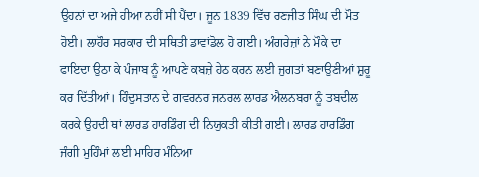ਉਹਨਾਂ ਦਾ ਅਜੇ ਹੀਆ ਨਹੀਂ ਸੀ ਪੈਂਦਾ। ਜੂਨ 1839 ਵਿੱਚ ਰਣਜੀਤ ਸਿੰਘ ਦੀ ਮੌਤ ਹੋਈ। ਲਾਹੌਰ ਸਰਕਾਰ ਦੀ ਸਥਿਤੀ ਡਾਵਾਂਡੋਲ ਹੋ ਗਈ। ਅੰਗਰੇਜ਼ਾਂ ਨੇ ਮੌਕੇ ਦਾ ਫਾਇਦਾ ਉਠਾ ਕੇ ਪੰਜਾਬ ਨੂੰ ਆਪਣੇ ਕਬਜ਼ੇ ਹੇਠ ਕਰਨ ਲਈ ਜੁਗਤਾਂ ਬਣਾਉਣੀਆਂ ਸ਼ੁਰੂ ਕਰ ਦਿੱਤੀਆਂ। ਹਿੰਦੁਸਤਾਨ ਦੇ ਗਵਰਨਰ ਜਨਰਲ ਲਾਰਡ ਐਲਨਬਰਾ ਨੂੰ ਤਬਦੀਲ ਕਰਕੇ ਉਹਦੀ ਥਾਂ ਲਾਰਡ ਹਾਰਡਿੰਗ ਦੀ ਨਿਯੁਕਤੀ ਕੀਤੀ ਗਈ। ਲਾਰਡ ਹਾਰਡਿੰਗ ਜੰਗੀ ਮੁਹਿੰਮਾਂ ਲਈ ਮਾਹਿਰ ਮੰਨਿਆ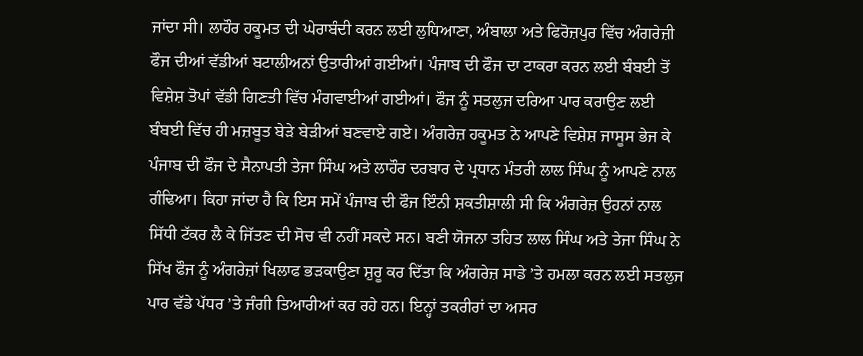ਜਾਂਦਾ ਸੀ। ਲਾਹੌਰ ਹਕੂਮਤ ਦੀ ਘੇਰਾਬੰਦੀ ਕਰਨ ਲਈ ਲੁਧਿਆਣਾ, ਅੰਬਾਲਾ ਅਤੇ ਫਿਰੋਜ਼ਪੁਰ ਵਿੱਚ ਅੰਗਰੇਜ਼ੀ ਫੌਜ ਦੀਆਂ ਵੱਡੀਆਂ ਬਟਾਲੀਅਨਾਂ ਉਤਾਰੀਆਂ ਗਈਆਂ। ਪੰਜਾਬ ਦੀ ਫੌਜ ਦਾ ਟਾਕਰਾ ਕਰਨ ਲਈ ਬੰਬਈ ਤੋਂ ਵਿਸ਼ੇਸ਼ ਤੋਪਾਂ ਵੱਡੀ ਗਿਣਤੀ ਵਿੱਚ ਮੰਗਵਾਈਆਂ ਗਈਆਂ। ਫੌਜ ਨੂੰ ਸਤਲੁਜ ਦਰਿਆ ਪਾਰ ਕਰਾਉਣ ਲਈ ਬੰਬਈ ਵਿੱਚ ਹੀ ਮਜ਼ਬੂਤ ਬੇੜੇ ਬੇੜੀਆਂ ਬਣਵਾਏ ਗਏ। ਅੰਗਰੇਜ਼ ਹਕੂਮਤ ਨੇ ਆਪਣੇ ਵਿਸ਼ੇਸ਼ ਜਾਸੂਸ ਭੇਜ ਕੇ ਪੰਜਾਬ ਦੀ ਫੌਜ ਦੇ ਸੈਨਾਪਤੀ ਤੇਜਾ ਸਿੰਘ ਅਤੇ ਲਾਹੌਰ ਦਰਬਾਰ ਦੇ ਪ੍ਰਧਾਨ ਮੰਤਰੀ ਲਾਲ ਸਿੰਘ ਨੂੰ ਆਪਣੇ ਨਾਲ ਗੰਢਿਆ। ਕਿਹਾ ਜਾਂਦਾ ਹੈ ਕਿ ਇਸ ਸਮੇਂ ਪੰਜਾਬ ਦੀ ਫੌਜ ਇੰਨੀ ਸ਼ਕਤੀਸ਼ਾਲੀ ਸੀ ਕਿ ਅੰਗਰੇਜ਼ ਉਹਨਾਂ ਨਾਲ ਸਿੱਧੀ ਟੱਕਰ ਲੈ ਕੇ ਜਿੱਤਣ ਦੀ ਸੋਚ ਵੀ ਨਹੀਂ ਸਕਦੇ ਸਨ। ਬਣੀ ਯੋਜਨਾ ਤਹਿਤ ਲਾਲ ਸਿੰਘ ਅਤੇ ਤੇਜਾ ਸਿੰਘ ਨੇ ਸਿੱਖ ਫੌਜ ਨੂੰ ਅੰਗਰੇਜ਼ਾਂ ਖਿਲਾਫ ਭੜਕਾਉਣਾ ਸ਼ੁਰੂ ਕਰ ਦਿੱਤਾ ਕਿ ਅੰਗਰੇਜ਼ ਸਾਡੇ ’ਤੇ ਹਮਲਾ ਕਰਨ ਲਈ ਸਤਲੁਜ ਪਾਰ ਵੱਡੇ ਪੱਧਰ ’ਤੇ ਜੰਗੀ ਤਿਆਰੀਆਂ ਕਰ ਰਹੇ ਹਨ। ਇਨ੍ਹਾਂ ਤਕਰੀਰਾਂ ਦਾ ਅਸਰ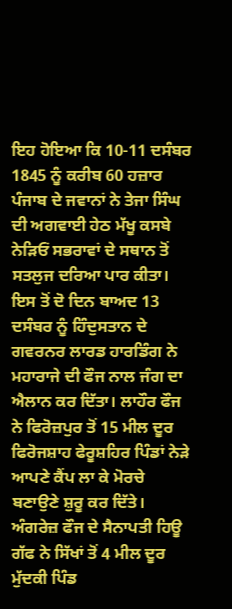ਇਹ ਹੋਇਆ ਕਿ 10-11 ਦਸੰਬਰ 1845 ਨੂੰ ਕਰੀਬ 60 ਹਜ਼ਾਰ ਪੰਜਾਬ ਦੇ ਜਵਾਨਾਂ ਨੇ ਤੇਜਾ ਸਿੰਘ ਦੀ ਅਗਵਾਈ ਹੇਠ ਮੱਖੂ ਕਸਬੇ ਨੇੜਿਓਂ ਸਭਰਾਵਾਂ ਦੇ ਸਥਾਨ ਤੋਂ ਸਤਲੁਜ ਦਰਿਆ ਪਾਰ ਕੀਤਾ। ਇਸ ਤੋਂ ਦੋ ਦਿਨ ਬਾਅਦ 13 ਦਸੰਬਰ ਨੂੰ ਹਿੰਦੁਸਤਾਨ ਦੇ ਗਵਰਨਰ ਲਾਰਡ ਹਾਰਡਿੰਗ ਨੇ ਮਹਾਰਾਜੇ ਦੀ ਫੌਜ ਨਾਲ ਜੰਗ ਦਾ ਐਲਾਨ ਕਰ ਦਿੱਤਾ। ਲਾਹੌਰ ਫੌਜ ਨੇ ਫਿਰੋਜ਼ਪੁਰ ਤੋਂ 15 ਮੀਲ ਦੂਰ ਫਿਰੋਜਸ਼ਾਹ ਫੇਰੂਸ਼ਹਿਰ ਪਿੰਡਾਂ ਨੇੜੇ ਆਪਣੇ ਕੈਂਪ ਲਾ ਕੇ ਮੋਰਚੇ ਬਣਾਉਣੇ ਸ਼ੁਰੂ ਕਰ ਦਿੱਤੇ। ਅੰਗਰੇਜ਼ ਫੌਜ ਦੇ ਸੈਨਾਪਤੀ ਹਿਊ ਗੱਫ ਨੇ ਸਿੱਖਾਂ ਤੋਂ 4 ਮੀਲ ਦੂਰ ਮੁੱਦਕੀ ਪਿੰਡ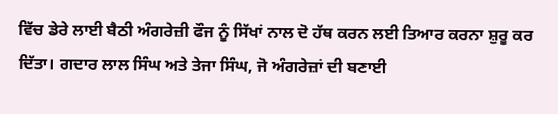ਵਿੱਚ ਡੇਰੇ ਲਾਈ ਬੈਠੀ ਅੰਗਰੇਜ਼ੀ ਫੌਜ ਨੂੰ ਸਿੱਖਾਂ ਨਾਲ ਦੋ ਹੱਥ ਕਰਨ ਲਈ ਤਿਆਰ ਕਰਨਾ ਸ਼ੁਰੂ ਕਰ ਦਿੱਤਾ। ਗਦਾਰ ਲਾਲ ਸਿੰਘ ਅਤੇ ਤੇਜਾ ਸਿੰਘ, ਜੋ ਅੰਗਰੇਜ਼ਾਂ ਦੀ ਬਣਾਈ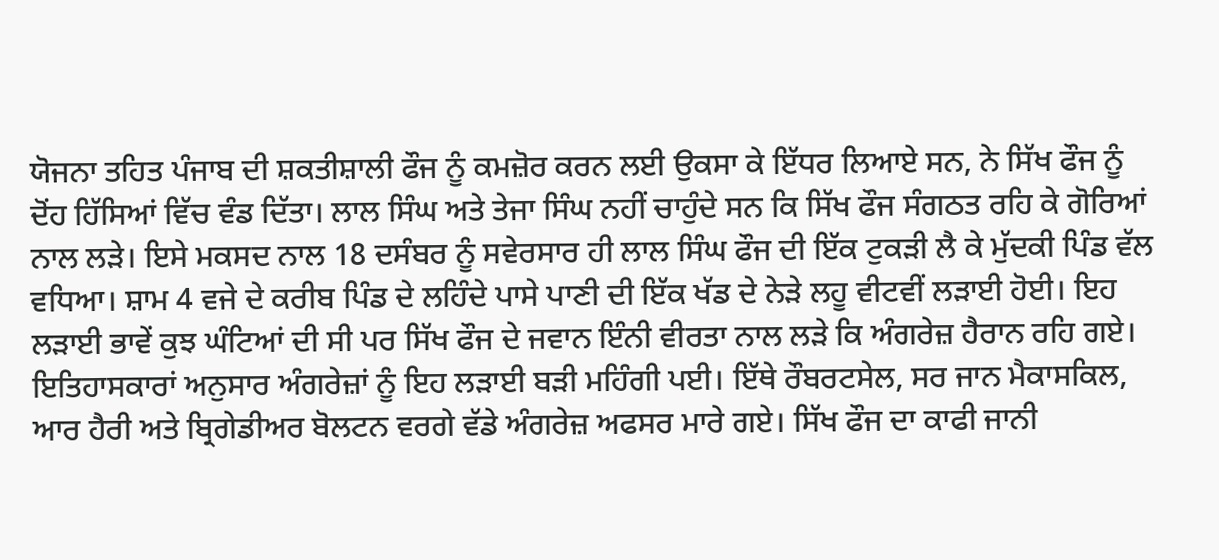ਯੋਜਨਾ ਤਹਿਤ ਪੰਜਾਬ ਦੀ ਸ਼ਕਤੀਸ਼ਾਲੀ ਫੌਜ ਨੂੰ ਕਮਜ਼ੋਰ ਕਰਨ ਲਈ ਉਕਸਾ ਕੇ ਇੱਧਰ ਲਿਆਏ ਸਨ, ਨੇ ਸਿੱਖ ਫੌਜ ਨੂੰ ਦੋਂਹ ਹਿੱਸਿਆਂ ਵਿੱਚ ਵੰਡ ਦਿੱਤਾ। ਲਾਲ ਸਿੰਘ ਅਤੇ ਤੇਜਾ ਸਿੰਘ ਨਹੀਂ ਚਾਹੁੰਦੇ ਸਨ ਕਿ ਸਿੱਖ ਫੌਜ ਸੰਗਠਤ ਰਹਿ ਕੇ ਗੋਰਿਆਂ ਨਾਲ ਲੜੇ। ਇਸੇ ਮਕਸਦ ਨਾਲ 18 ਦਸੰਬਰ ਨੂੰ ਸਵੇਰਸਾਰ ਹੀ ਲਾਲ ਸਿੰਘ ਫੌਜ ਦੀ ਇੱਕ ਟੁਕੜੀ ਲੈ ਕੇ ਮੁੱਦਕੀ ਪਿੰਡ ਵੱਲ ਵਧਿਆ। ਸ਼ਾਮ 4 ਵਜੇ ਦੇ ਕਰੀਬ ਪਿੰਡ ਦੇ ਲਹਿੰਦੇ ਪਾਸੇ ਪਾਣੀ ਦੀ ਇੱਕ ਖੱਡ ਦੇ ਨੇੜੇ ਲਹੂ ਵੀਟਵੀਂ ਲੜਾਈ ਹੋਈ। ਇਹ ਲੜਾਈ ਭਾਵੇਂ ਕੁਝ ਘੰਟਿਆਂ ਦੀ ਸੀ ਪਰ ਸਿੱਖ ਫੌਜ ਦੇ ਜਵਾਨ ਇੰਨੀ ਵੀਰਤਾ ਨਾਲ ਲੜੇ ਕਿ ਅੰਗਰੇਜ਼ ਹੈਰਾਨ ਰਹਿ ਗਏ। ਇਤਿਹਾਸਕਾਰਾਂ ਅਨੁਸਾਰ ਅੰਗਰੇਜ਼ਾਂ ਨੂੰ ਇਹ ਲੜਾਈ ਬੜੀ ਮਹਿੰਗੀ ਪਈ। ਇੱਥੇ ਰੌਬਰਟਸੇਲ, ਸਰ ਜਾਨ ਮੈਕਾਸਕਿਲ, ਆਰ ਹੈਰੀ ਅਤੇ ਬ੍ਰਿਗੇਡੀਅਰ ਬੋਲਟਨ ਵਰਗੇ ਵੱਡੇ ਅੰਗਰੇਜ਼ ਅਫਸਰ ਮਾਰੇ ਗਏ। ਸਿੱਖ ਫੌਜ ਦਾ ਕਾਫੀ ਜਾਨੀ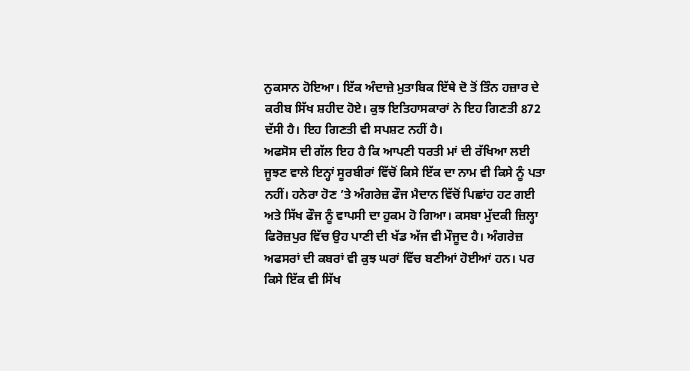ਨੁਕਸਾਨ ਹੋਇਆ। ਇੱਕ ਅੰਦਾਜ਼ੇ ਮੁਤਾਬਿਕ ਇੱਥੇ ਦੋ ਤੋਂ ਤਿੰਨ ਹਜ਼ਾਰ ਦੇ ਕਰੀਬ ਸਿੱਖ ਸ਼ਹੀਦ ਹੋਏ। ਕੁਝ ਇਤਿਹਾਸਕਾਰਾਂ ਨੇ ਇਹ ਗਿਣਤੀ 872 ਦੱਸੀ ਹੈ। ਇਹ ਗਿਣਤੀ ਵੀ ਸਪਸ਼ਟ ਨਹੀਂ ਹੈ।
ਅਫਸੋਸ ਦੀ ਗੱਲ ਇਹ ਹੈ ਕਿ ਆਪਣੀ ਧਰਤੀ ਮਾਂ ਦੀ ਰੱਖਿਆ ਲਈ ਜੂਝਣ ਵਾਲੇ ਇਨ੍ਹਾਂ ਸੂਰਬੀਰਾਂ ਵਿੱਚੋਂ ਕਿਸੇ ਇੱਕ ਦਾ ਨਾਮ ਵੀ ਕਿਸੇ ਨੂੰ ਪਤਾ ਨਹੀਂ। ਹਨੇਰਾ ਹੋਣ ’ਤੇ ਅੰਗਰੇਜ਼ ਫੌਜ ਮੈਦਾਨ ਵਿੱਚੋਂ ਪਿਛਾਂਹ ਹਟ ਗਈ ਅਤੇ ਸਿੱਖ ਫੌਜ ਨੂੰ ਵਾਪਸੀ ਦਾ ਹੁਕਮ ਹੋ ਗਿਆ। ਕਸਬਾ ਮੁੱਦਕੀ ਜ਼ਿਲ੍ਹਾ ਫਿਰੋਜ਼ਪੁਰ ਵਿੱਚ ਉਹ ਪਾਣੀ ਦੀ ਖੱਡ ਅੱਜ ਵੀ ਮੌਜੂਦ ਹੈ। ਅੰਗਰੇਜ਼ ਅਫਸਰਾਂ ਦੀ ਕਬਰਾਂ ਵੀ ਕੁਝ ਘਰਾਂ ਵਿੱਚ ਬਣੀਆਂ ਹੋਈਆਂ ਹਨ। ਪਰ ਕਿਸੇ ਇੱਕ ਵੀ ਸਿੱਖ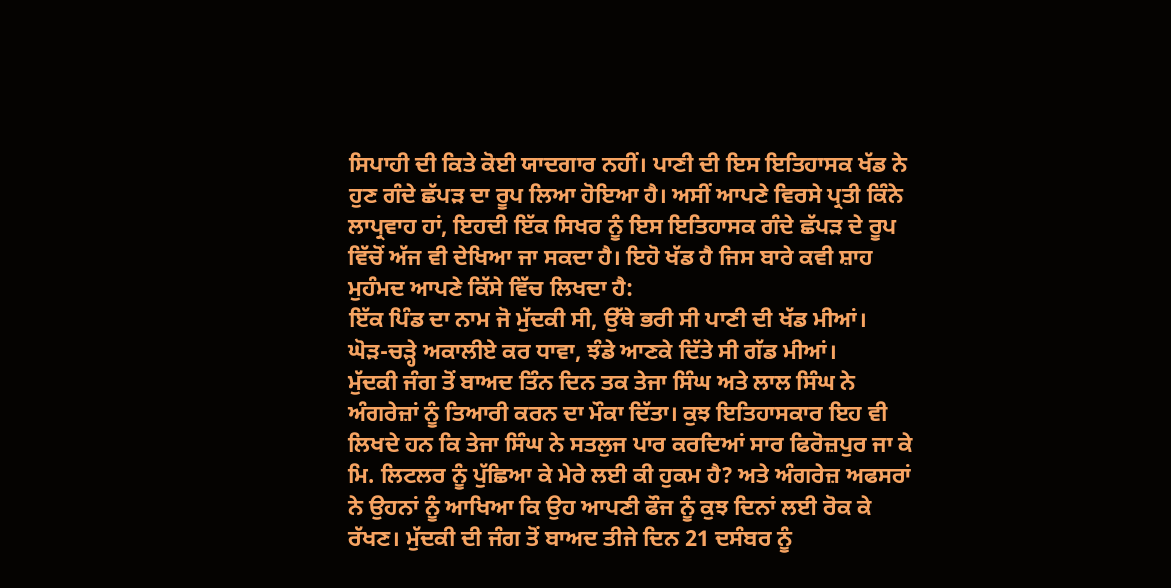ਸਿਪਾਹੀ ਦੀ ਕਿਤੇ ਕੋਈ ਯਾਦਗਾਰ ਨਹੀਂ। ਪਾਣੀ ਦੀ ਇਸ ਇਤਿਹਾਸਕ ਖੱਡ ਨੇ ਹੁਣ ਗੰਦੇ ਛੱਪੜ ਦਾ ਰੂਪ ਲਿਆ ਹੋਇਆ ਹੈ। ਅਸੀਂ ਆਪਣੇ ਵਿਰਸੇ ਪ੍ਰਤੀ ਕਿੰਨੇ ਲਾਪ੍ਰਵਾਹ ਹਾਂ, ਇਹਦੀ ਇੱਕ ਸਿਖਰ ਨੂੰ ਇਸ ਇਤਿਹਾਸਕ ਗੰਦੇ ਛੱਪੜ ਦੇ ਰੂਪ ਵਿੱਚੋਂ ਅੱਜ ਵੀ ਦੇਖਿਆ ਜਾ ਸਕਦਾ ਹੈ। ਇਹੋ ਖੱਡ ਹੈ ਜਿਸ ਬਾਰੇ ਕਵੀ ਸ਼ਾਹ ਮੁਹੰਮਦ ਆਪਣੇ ਕਿੱਸੇ ਵਿੱਚ ਲਿਖਦਾ ਹੈ:
ਇੱਕ ਪਿੰਡ ਦਾ ਨਾਮ ਜੋ ਮੁੱਦਕੀ ਸੀ, ਉੱਥੇ ਭਰੀ ਸੀ ਪਾਣੀ ਦੀ ਖੱਡ ਮੀਆਂ।
ਘੋੜ-ਚੜ੍ਹੇ ਅਕਾਲੀਏ ਕਰ ਧਾਵਾ, ਝੰਡੇ ਆਣਕੇ ਦਿੱਤੇ ਸੀ ਗੱਡ ਮੀਆਂ।
ਮੁੱਦਕੀ ਜੰਗ ਤੋਂ ਬਾਅਦ ਤਿੰਨ ਦਿਨ ਤਕ ਤੇਜਾ ਸਿੰਘ ਅਤੇ ਲਾਲ ਸਿੰਘ ਨੇ ਅੰਗਰੇਜ਼ਾਂ ਨੂੰ ਤਿਆਰੀ ਕਰਨ ਦਾ ਮੌਕਾ ਦਿੱਤਾ। ਕੁਝ ਇਤਿਹਾਸਕਾਰ ਇਹ ਵੀ ਲਿਖਦੇ ਹਨ ਕਿ ਤੇਜਾ ਸਿੰਘ ਨੇ ਸਤਲੁਜ ਪਾਰ ਕਰਦਿਆਂ ਸਾਰ ਫਿਰੋਜ਼ਪੁਰ ਜਾ ਕੇ ਮਿ. ਲਿਟਲਰ ਨੂੰ ਪੁੱਛਿਆ ਕੇ ਮੇਰੇ ਲਈ ਕੀ ਹੁਕਮ ਹੈ? ਅਤੇ ਅੰਗਰੇਜ਼ ਅਫਸਰਾਂ ਨੇ ਉਹਨਾਂ ਨੂੰ ਆਖਿਆ ਕਿ ਉਹ ਆਪਣੀ ਫੌਜ ਨੂੰ ਕੁਝ ਦਿਨਾਂ ਲਈ ਰੋਕ ਕੇ ਰੱਖਣ। ਮੁੱਦਕੀ ਦੀ ਜੰਗ ਤੋਂ ਬਾਅਦ ਤੀਜੇ ਦਿਨ 21 ਦਸੰਬਰ ਨੂੰ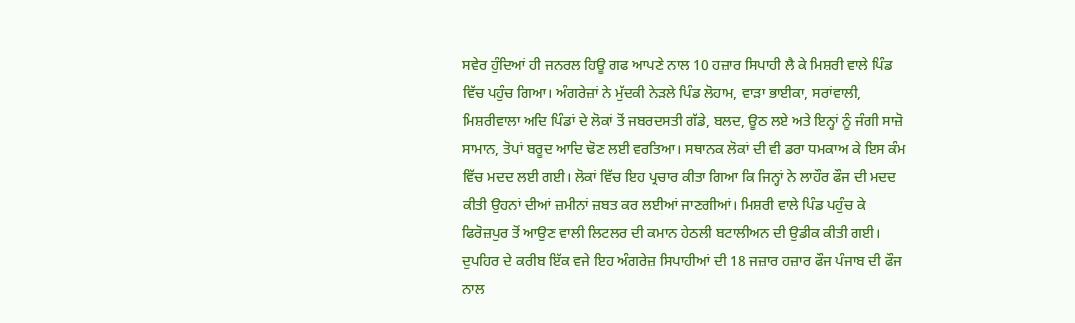ਸਵੇਰ ਹੁੰਦਿਆਂ ਹੀ ਜਨਰਲ ਹਿਊ ਗਫ ਆਪਣੇ ਨਾਲ 10 ਹਜ਼ਾਰ ਸਿਪਾਹੀ ਲੈ ਕੇ ਮਿਸ਼ਰੀ ਵਾਲੇ ਪਿੰਡ ਵਿੱਚ ਪਹੁੰਚ ਗਿਆ। ਅੰਗਰੇਜ਼ਾਂ ਨੇ ਮੁੱਦਕੀ ਨੇੜਲੇ ਪਿੰਡ ਲੋਹਾਮ, ਵਾੜਾ ਭਾਈਕਾ, ਸਰਾਂਵਾਲੀ, ਮਿਸ਼ਰੀਵਾਲਾ ਅਦਿ ਪਿੰਡਾਂ ਦੇ ਲੋਕਾਂ ਤੋਂ ਜਬਰਦਸਤੀ ਗੱਡੇ, ਬਲਦ, ਊਠ ਲਏ ਅਤੇ ਇਨ੍ਹਾਂ ਨੂੰ ਜੰਗੀ ਸਾਜ਼ੋ ਸਾਮਾਨ, ਤੋਪਾਂ ਬਰੂਦ ਆਦਿ ਢੋਣ ਲਈ ਵਰਤਿਆ। ਸਥਾਨਕ ਲੋਕਾਂ ਦੀ ਵੀ ਡਰਾ ਧਮਕਾਅ ਕੇ ਇਸ ਕੰਮ ਵਿੱਚ ਮਦਦ ਲਈ ਗਈ। ਲੋਕਾਂ ਵਿੱਚ ਇਹ ਪ੍ਰਚਾਰ ਕੀਤਾ ਗਿਆ ਕਿ ਜਿਨ੍ਹਾਂ ਨੇ ਲਾਹੌਰ ਫੌਜ ਦੀ ਮਦਦ ਕੀਤੀ ਉਹਨਾਂ ਦੀਆਂ ਜ਼ਮੀਨਾਂ ਜ਼ਬਤ ਕਰ ਲਈਆਂ ਜਾਣਗੀਆਂ। ਮਿਸ਼ਰੀ ਵਾਲੇ ਪਿੰਡ ਪਹੁੰਚ ਕੇ ਫਿਰੋਜ਼ਪੁਰ ਤੋਂ ਆਉਣ ਵਾਲੀ ਲਿਟਲਰ ਦੀ ਕਮਾਨ ਹੇਠਲੀ ਬਟਾਲੀਅਨ ਦੀ ਉਡੀਕ ਕੀਤੀ ਗਈ। ਦੁਪਹਿਰ ਦੇ ਕਰੀਬ ਇੱਕ ਵਜੇ ਇਹ ਅੰਗਰੇਜ਼ ਸਿਪਾਹੀਆਂ ਦੀ 18 ਜਜ਼ਾਰ ਹਜ਼ਾਰ ਫੌਜ ਪੰਜਾਬ ਦੀ ਫੌਜ ਨਾਲ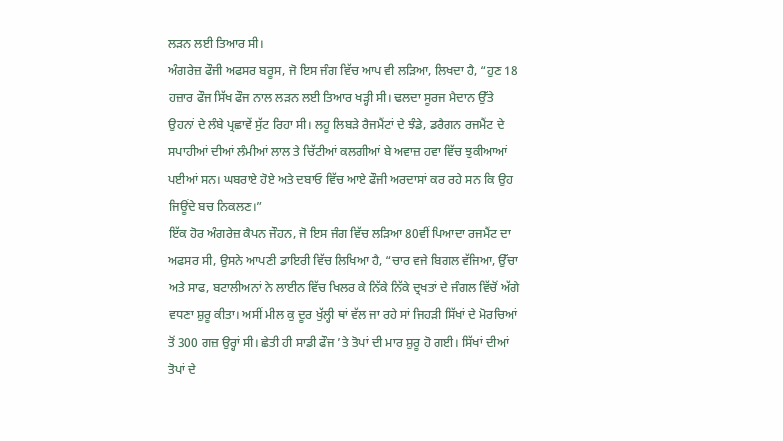ਲੜਨ ਲਈ ਤਿਆਰ ਸੀ।
ਅੰਗਰੇਜ਼ ਫੌਜੀ ਅਫਸਰ ਬਰੂਸ, ਜੋ ਇਸ ਜੰਗ ਵਿੱਚ ਆਪ ਵੀ ਲੜਿਆ, ਲਿਖਦਾ ਹੈ, “ਹੁਣ 18 ਹਜ਼ਾਰ ਫੌਜ ਸਿੱਖ ਫੌਜ ਨਾਲ ਲੜਨ ਲਈ ਤਿਆਰ ਖੜ੍ਹੀ ਸੀ। ਢਲਦਾ ਸੂਰਜ ਮੈਦਾਨ ਉੱਤੇ ਉਹਨਾਂ ਦੇ ਲੰਬੇ ਪ੍ਰਛਾਵੇਂ ਸੁੱਟ ਰਿਹਾ ਸੀ। ਲਹੂ ਲਿਬੜੇ ਰੈਜਮੈਂਟਾਂ ਦੇ ਝੰਡੇ, ਡਰੈਗਨ ਰਜਮੈਂਟ ਦੇ ਸਪਾਹੀਆਂ ਦੀਆਂ ਲੰਮੀਆਂ ਲਾਲ ਤੇ ਚਿੱਟੀਆਂ ਕਲਗੀਆਂ ਬੇ ਅਵਾਜ਼ ਹਵਾ ਵਿੱਚ ਝੁਕੀਆਆਂ ਪਈਆਂ ਸਨ। ਘਬਰਾਏ ਹੋਏ ਅਤੇ ਦਬਾਓ ਵਿੱਚ ਆਏ ਫੌਜੀ ਅਰਦਾਸਾਂ ਕਰ ਰਹੇ ਸਨ ਕਿ ਉਹ ਜਿਊਂਦੇ ਬਚ ਨਿਕਲਣ।”
ਇੱਕ ਹੋਰ ਅੰਗਰੇਜ਼ ਕੈਪਨ ਜੌਹਨ, ਜੋ ਇਸ ਜੰਗ ਵਿੱਚ ਲੜਿਆ 80ਵੀਂ ਪਿਆਦਾ ਰਜਮੈਂਟ ਦਾ ਅਫਸਰ ਸੀ, ਉਸਨੇ ਆਪਣੀ ਡਾਇਰੀ ਵਿੱਚ ਲਿਖਿਆ ਹੈ, “ਚਾਰ ਵਜੇ ਬਿਗਲ ਵੱਜਿਆ, ਉੱਚਾ ਅਤੇ ਸਾਫ, ਬਟਾਲੀਅਨਾਂ ਨੇ ਲਾਈਨ ਵਿੱਚ ਖਿਲਰ ਕੇ ਨਿੱਕੇ ਨਿੱਕੇ ਦ੍ਰਖਤਾਂ ਦੇ ਜੰਗਲ ਵਿੱਚੋਂ ਅੱਗੇ ਵਧਣਾ ਸ਼ੁਰੂ ਕੀਤਾ। ਅਸੀਂ ਮੀਲ ਕੁ ਦੂਰ ਖੁੱਲ੍ਹੀ ਥਾਂ ਵੱਲ ਜਾ ਰਹੇ ਸਾਂ ਜਿਹੜੀ ਸਿੱਖਾਂ ਦੇ ਮੋਰਚਿਆਂ ਤੋਂ 300 ਗਜ਼ ਉਰ੍ਹਾਂ ਸੀ। ਛੇਤੀ ਹੀ ਸਾਡੀ ਫੌਜ ’ਤੇ ਤੋਪਾਂ ਦੀ ਮਾਰ ਸ਼ੁਰੂ ਹੋ ਗਈ। ਸਿੱਖਾਂ ਦੀਆਂ ਤੋਪਾਂ ਦੇ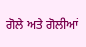ਗੋਲੇ ਅਤੇ ਗੋਲੀਆਂ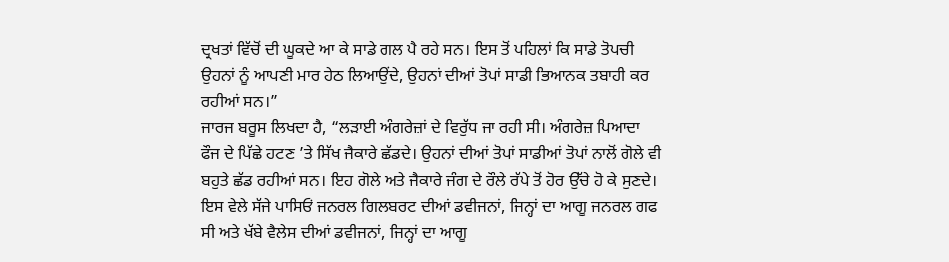ਦ੍ਰਖਤਾਂ ਵਿੱਚੋਂ ਦੀ ਘੂਕਦੇ ਆ ਕੇ ਸਾਡੇ ਗਲ ਪੈ ਰਹੇ ਸਨ। ਇਸ ਤੋਂ ਪਹਿਲਾਂ ਕਿ ਸਾਡੇ ਤੋਪਚੀ ਉਹਨਾਂ ਨੂੰ ਆਪਣੀ ਮਾਰ ਹੇਠ ਲਿਆਉਂਦੇ, ਉਹਨਾਂ ਦੀਆਂ ਤੋਪਾਂ ਸਾਡੀ ਭਿਆਨਕ ਤਬਾਹੀ ਕਰ ਰਹੀਆਂ ਸਨ।”
ਜਾਰਜ ਬਰੂਸ ਲਿਖਦਾ ਹੈ, “ਲੜਾਈ ਅੰਗਰੇਜ਼ਾਂ ਦੇ ਵਿਰੁੱਧ ਜਾ ਰਹੀ ਸੀ। ਅੰਗਰੇਜ਼ ਪਿਆਦਾ ਫੌਜ ਦੇ ਪਿੱਛੇ ਹਟਣ ’ਤੇ ਸਿੱਖ ਜੈਕਾਰੇ ਛੱਡਦੇ। ਉਹਨਾਂ ਦੀਆਂ ਤੋਪਾਂ ਸਾਡੀਆਂ ਤੋਪਾਂ ਨਾਲੋਂ ਗੋਲੇ ਵੀ ਬਹੁਤੇ ਛੱਡ ਰਹੀਆਂ ਸਨ। ਇਹ ਗੋਲੇ ਅਤੇ ਜੈਕਾਰੇ ਜੰਗ ਦੇ ਰੌਲੇ ਰੱਪੇ ਤੋਂ ਹੋਰ ਉੱਚੇ ਹੋ ਕੇ ਸੁਣਦੇ। ਇਸ ਵੇਲੇ ਸੱਜੇ ਪਾਸਿਓਂ ਜਨਰਲ ਗਿਲਬਰਟ ਦੀਆਂ ਡਵੀਜਨਾਂ, ਜਿਨ੍ਹਾਂ ਦਾ ਆਗੂ ਜਨਰਲ ਗਫ ਸੀ ਅਤੇ ਖੱਬੇ ਵੈਲੇਸ ਦੀਆਂ ਡਵੀਜਨਾਂ, ਜਿਨ੍ਹਾਂ ਦਾ ਆਗੂ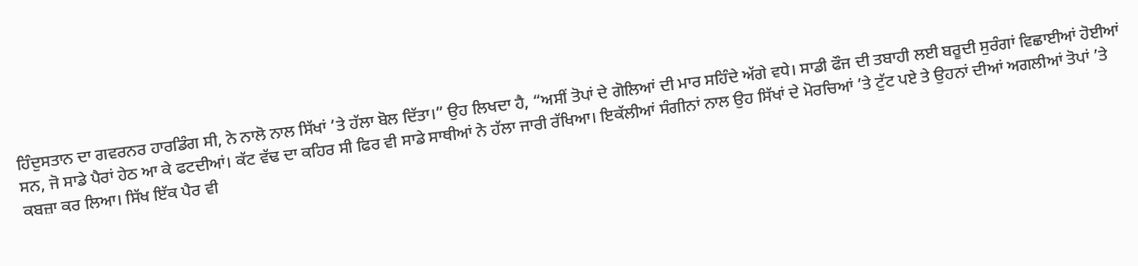ਹਿੰਦੁਸਤਾਨ ਦਾ ਗਵਰਨਰ ਹਾਰਡਿੰਗ ਸੀ, ਨੇ ਨਾਲੋ ਨਾਲ ਸਿੱਖਾਂ ’ਤੇ ਹੱਲਾ ਬੋਲ ਦਿੱਤਾ।” ਉਹ ਲਿਖਦਾ ਹੈ, “ਅਸੀਂ ਤੋਪਾਂ ਦੇ ਗੋਲਿਆਂ ਦੀ ਮਾਰ ਸਹਿੰਦੇ ਅੱਗੇ ਵਧੇ। ਸਾਡੀ ਫੌਜ ਦੀ ਤਬਾਹੀ ਲਈ ਬਰੂਦੀ ਸੁਰੰਗਾਂ ਵਿਛਾਈਆਂ ਹੋਈਆਂ ਸਨ, ਜੋ ਸਾਡੇ ਪੈਰਾਂ ਹੇਠ ਆ ਕੇ ਫਟਦੀਆਂ। ਕੱਟ ਵੱਢ ਦਾ ਕਹਿਰ ਸੀ ਫਿਰ ਵੀ ਸਾਡੇ ਸਾਥੀਆਂ ਨੇ ਹੱਲਾ ਜਾਰੀ ਰੱਖਿਆ। ਇਕੱਲੀਆਂ ਸੰਗੀਨਾਂ ਨਾਲ ਉਹ ਸਿੱਖਾਂ ਦੇ ਮੋਰਚਿਆਂ ’ਤੇ ਟੁੱਟ ਪਏ ਤੇ ਉਹਨਾਂ ਦੀਆਂ ਅਗਲੀਆਂ ਤੋਪਾਂ ’ਤੇ ਕਬਜ਼ਾ ਕਰ ਲਿਆ। ਸਿੱਖ ਇੱਕ ਪੈਰ ਵੀ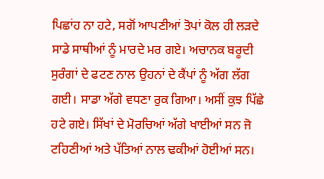ਪਿਛਾਂਹ ਨਾ ਹਟੇ, ਸਗੋਂ ਆਪਣੀਆਂ ਤੋਪਾਂ ਕੋਲ ਹੀ ਲੜਦੇ ਸਾਡੇ ਸਾਥੀਆਂ ਨੂੰ ਮਾਰਦੇ ਮਰ ਗਏ। ਅਚਾਨਕ ਬਰੂਦੀ ਸੁਰੰਗਾਂ ਦੇ ਫਟਣ ਨਾਲ ਉਹਨਾਂ ਦੇ ਕੈਂਪਾਂ ਨੂੰ ਅੱਗ ਲੱਗ ਗਈ। ਸਾਡਾ ਅੱਗੇ ਵਧਣਾ ਰੁਕ ਗਿਆ। ਅਸੀਂ ਕੁਝ ਪਿੱਛੇ ਹਟੇ ਗਏ। ਸਿੱਖਾਂ ਦੇ ਮੋਰਚਿਆਂ ਅੱਗੇ ਖਾਈਆਂ ਸਨ ਜੋ ਟਹਿਣੀਆਂ ਅਤੇ ਪੱਤਿਆਂ ਨਾਲ ਢਕੀਆਂ ਹੋਈਆਂ ਸਨ।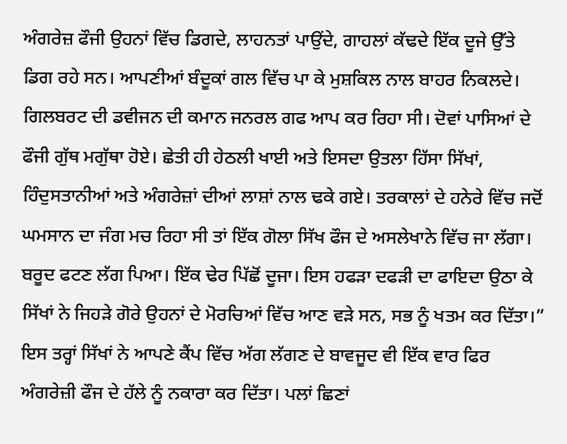ਅੰਗਰੇਜ਼ ਫੌਜੀ ਉਹਨਾਂ ਵਿੱਚ ਡਿਗਦੇ, ਲਾਹਨਤਾਂ ਪਾਉਂਦੇ, ਗਾਹਲਾਂ ਕੱਢਦੇ ਇੱਕ ਦੂਜੇ ਉੱਤੇ ਡਿਗ ਰਹੇ ਸਨ। ਆਪਣੀਆਂ ਬੰਦੂਕਾਂ ਗਲ ਵਿੱਚ ਪਾ ਕੇ ਮੁਸ਼ਕਿਲ ਨਾਲ ਬਾਹਰ ਨਿਕਲਦੇ। ਗਿਲਬਰਟ ਦੀ ਡਵੀਜਨ ਦੀ ਕਮਾਨ ਜਨਰਲ ਗਫ ਆਪ ਕਰ ਰਿਹਾ ਸੀ। ਦੋਵਾਂ ਪਾਸਿਆਂ ਦੇ ਫੌਜੀ ਗੁੱਥ ਮਗੁੱਥਾ ਹੋਏ। ਛੇਤੀ ਹੀ ਹੇਠਲੀ ਖਾਈ ਅਤੇ ਇਸਦਾ ਉਤਲਾ ਹਿੱਸਾ ਸਿੱਖਾਂ, ਹਿੰਦੁਸਤਾਨੀਆਂ ਅਤੇ ਅੰਗਰੇਜ਼ਾਂ ਦੀਆਂ ਲਾਸ਼ਾਂ ਨਾਲ ਢਕੇ ਗਏ। ਤਰਕਾਲਾਂ ਦੇ ਹਨੇਰੇ ਵਿੱਚ ਜਦੋਂ ਘਮਸਾਨ ਦਾ ਜੰਗ ਮਚ ਰਿਹਾ ਸੀ ਤਾਂ ਇੱਕ ਗੋਲਾ ਸਿੱਖ ਫੌਜ ਦੇ ਅਸਲੇਖਾਨੇ ਵਿੱਚ ਜਾ ਲੱਗਾ। ਬਰੂਦ ਫਟਣ ਲੱਗ ਪਿਆ। ਇੱਕ ਢੇਰ ਪਿੱਛੋਂ ਦੂਜਾ। ਇਸ ਹਫੜਾ ਦਫੜੀ ਦਾ ਫਾਇਦਾ ਉਠਾ ਕੇ ਸਿੱਖਾਂ ਨੇ ਜਿਹੜੇ ਗੋਰੇ ਉਹਨਾਂ ਦੇ ਮੋਰਚਿਆਂ ਵਿੱਚ ਆਣ ਵੜੇ ਸਨ, ਸਭ ਨੂੰ ਖਤਮ ਕਰ ਦਿੱਤਾ।”
ਇਸ ਤਰ੍ਹਾਂ ਸਿੱਖਾਂ ਨੇ ਆਪਣੇ ਕੈਂਪ ਵਿੱਚ ਅੱਗ ਲੱਗਣ ਦੇ ਬਾਵਜੂਦ ਵੀ ਇੱਕ ਵਾਰ ਫਿਰ ਅੰਗਰੇਜ਼ੀ ਫੌਜ ਦੇ ਹੱਲੇ ਨੂੰ ਨਕਾਰਾ ਕਰ ਦਿੱਤਾ। ਪਲਾਂ ਛਿਣਾਂ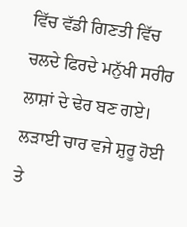ਵਿੱਚ ਵੱਡੀ ਗਿਣਤੀ ਵਿੱਚ ਚਲਦੇ ਫਿਰਦੇ ਮਨੁੱਖੀ ਸਰੀਰ ਲਾਸ਼ਾਂ ਦੇ ਢੇਰ ਬਣ ਗਏ। ਲੜਾਈ ਚਾਰ ਵਜੇ ਸ਼ੁਰੂ ਹੋਈ ਤੇ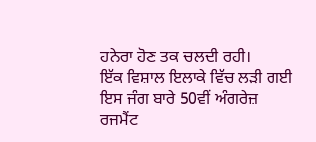ਹਨੇਰਾ ਹੋਣ ਤਕ ਚਲਦੀ ਰਹੀ।
ਇੱਕ ਵਿਸ਼ਾਲ ਇਲਾਕੇ ਵਿੱਚ ਲੜੀ ਗਈ ਇਸ ਜੰਗ ਬਾਰੇ 50ਵੀਂ ਅੰਗਰੇਜ਼ ਰਜਮੈਂਟ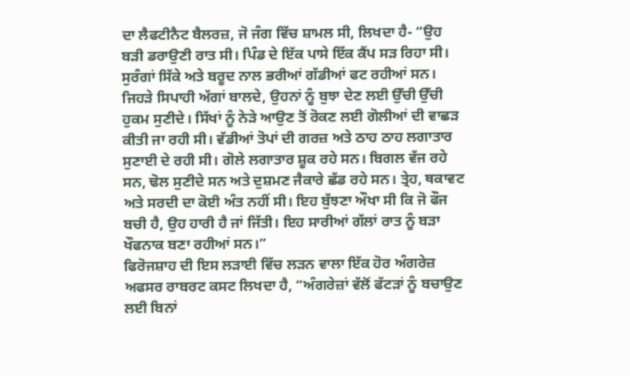ਦਾ ਲੈਫਟੀਨੈਟ ਬੈਲਰਜ਼, ਜੋ ਜੰਗ ਵਿੱਚ ਸ਼ਾਮਲ ਸੀ, ਲਿਖਦਾ ਹੈ- “ਉਹ ਬੜੀ ਡਰਾਉਣੀ ਰਾਤ ਸੀ। ਪਿੰਡ ਦੇ ਇੱਕ ਪਾਸੇ ਇੱਕ ਕੈਂਪ ਸੜ ਰਿਹਾ ਸੀ। ਸੁਰੰਗਾਂ ਸਿੱਕੇ ਅਤੇ ਬਰੂਦ ਨਾਲ ਭਰੀਆਂ ਗੱਡੀਆਂ ਫਟ ਰਹੀਆਂ ਸਨ। ਜਿਹੜੇ ਸਿਪਾਹੀ ਅੱਗਾਂ ਬਾਲਦੇ, ਉਹਨਾਂ ਨੂੰ ਬੁਝਾ ਦੇਣ ਲਈ ਉੱਚੀ ਉੱਚੀ ਹੁਕਮ ਸੁਣੀਦੇ। ਸਿੱਖਾਂ ਨੂੰ ਨੇੜੇ ਆਉਣ ਤੋਂ ਰੋਕਣ ਲਈ ਗੋਲੀਆਂ ਦੀ ਵਾਛੜ ਕੀਤੀ ਜਾ ਰਹੀ ਸੀ। ਵੱਡੀਆਂ ਤੋਪਾਂ ਦੀ ਗਰਜ਼ ਅਤੇ ਠਾਹ ਠਾਹ ਲਗਾਤਾਰ ਸੁਣਾਈ ਦੇ ਰਹੀ ਸੀ। ਗੋਲੇ ਲਗਾਤਾਰ ਸ਼ੂਕ ਰਹੇ ਸਨ। ਬਿਗਲ ਵੱਜ ਰਹੇ ਸਨ, ਢੋਲ ਸੁਣੀਦੇ ਸਨ ਅਤੇ ਦੁਸ਼ਮਣ ਜੈਕਾਰੇ ਛੱਡ ਰਹੇ ਸਨ। ਤ੍ਰੇਹ, ਥਕਾਵਟ ਅਤੇ ਸਰਦੀ ਦਾ ਕੋਈ ਅੰਤ ਨਹੀਂ ਸੀ। ਇਹ ਬੁੱਝਣਾ ਔਖਾ ਸੀ ਕਿ ਜੋ ਫੌਜ ਬਚੀ ਹੈ, ਉਹ ਹਾਰੀ ਹੈ ਜਾਂ ਜਿੱਤੀ। ਇਹ ਸਾਰੀਆਂ ਗੱਲਾਂ ਰਾਤ ਨੂੰ ਬੜਾ ਖੌਫਨਾਕ ਬਣਾ ਰਹੀਆਂ ਸਨ।”
ਫਿਰੋਜਸ਼ਾਹ ਦੀ ਇਸ ਲੜਾਈ ਵਿੱਚ ਲੜਨ ਵਾਲਾ ਇੱਕ ਹੋਰ ਅੰਗਰੇਜ਼ ਅਫਸਰ ਰਾਬਰਟ ਕਸਟ ਲਿਖਦਾ ਹੈ, “ਅੰਗਰੇਜ਼ਾਂ ਵੱਲੋਂ ਫੱਟੜਾਂ ਨੂੰ ਬਚਾਉਣ ਲਈ ਬਿਨਾਂ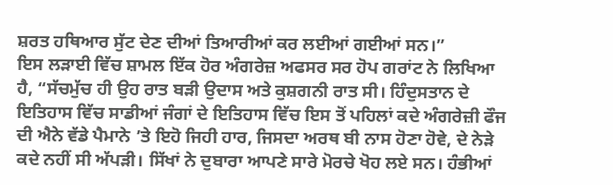ਸ਼ਰਤ ਹਥਿਆਰ ਸੁੱਟ ਦੇਣ ਦੀਆਂ ਤਿਆਰੀਆਂ ਕਰ ਲਈਆਂ ਗਈਆਂ ਸਨ।”
ਇਸ ਲੜਾਈ ਵਿੱਚ ਸ਼ਾਮਲ ਇੱਕ ਹੋਰ ਅੰਗਰੇਜ਼ ਅਫਸਰ ਸਰ ਹੋਪ ਗਰਾਂਟ ਨੇ ਲਿਖਿਆ ਹੈ, “ਸੱਚਮੁੱਚ ਹੀ ਉਹ ਰਾਤ ਬੜੀ ਉਦਾਸ ਅਤੇ ਕੁਸ਼ਗਨੀ ਰਾਤ ਸੀ। ਹਿੰਦੁਸਤਾਨ ਦੇ ਇਤਿਹਾਸ ਵਿੱਚ ਸਾਡੀਆਂ ਜੰਗਾਂ ਦੇ ਇਤਿਹਾਸ ਵਿੱਚ ਇਸ ਤੋਂ ਪਹਿਲਾਂ ਕਦੇ ਅੰਗਰੇਜ਼ੀ ਫੌਜ ਦੀ ਐਨੇ ਵੱਡੇ ਪੈਮਾਨੇ ’ਤੇ ਇਹੋ ਜਿਹੀ ਹਾਰ, ਜਿਸਦਾ ਅਰਥ ਬੀ ਨਾਸ ਹੋਣਾ ਹੋਵੇ, ਦੇ ਨੇੜੇ ਕਦੇ ਨਹੀਂ ਸੀ ਅੱਪੜੀ। ਸਿੱਖਾਂ ਨੇ ਦੁਬਾਰਾ ਆਪਣੇ ਸਾਰੇ ਮੋਰਚੇ ਖੋਹ ਲਏ ਸਨ। ਹੰਭੀਆਂ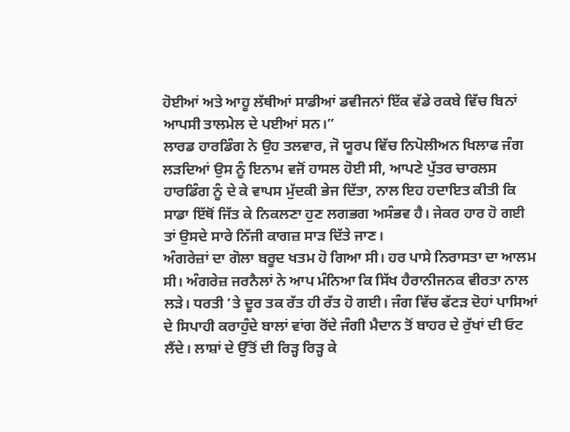ਹੋਈਆਂ ਅਤੇ ਆਹੂ ਲੱਥੀਆਂ ਸਾਡੀਆਂ ਡਵੀਜਨਾਂ ਇੱਕ ਵੱਡੇ ਰਕਬੇ ਵਿੱਚ ਬਿਨਾਂ ਆਪਸੀ ਤਾਲਮੇਲ ਦੇ ਪਈਆਂ ਸਨ।”
ਲਾਰਡ ਹਾਰਡਿੰਗ ਨੇ ਉਹ ਤਲਵਾਰ, ਜੋ ਯੂਰਪ ਵਿੱਚ ਨਿਪੋਲੀਅਨ ਖਿਲਾਫ ਜੰਗ ਲੜਦਿਆਂ ਉਸ ਨੂੰ ਇਨਾਮ ਵਜੋਂ ਹਾਸਲ ਹੋਈ ਸੀ, ਆਪਣੇ ਪੁੱਤਰ ਚਾਰਲਸ ਹਾਰਡਿੰਗ ਨੂੰ ਦੇ ਕੇ ਵਾਪਸ ਮੁੱਦਕੀ ਭੇਜ ਦਿੱਤਾ, ਨਾਲ ਇਹ ਹਦਾਇਤ ਕੀਤੀ ਕਿ ਸਾਡਾ ਇੱਥੋਂ ਜਿੱਤ ਕੇ ਨਿਕਲਣਾ ਹੁਣ ਲਗਭਗ ਅਸੰਭਵ ਹੈ। ਜੇਕਰ ਹਾਰ ਹੋ ਗਈ ਤਾਂ ਉਸਦੇ ਸਾਰੇ ਨਿੱਜੀ ਕਾਗਜ਼ ਸਾੜ ਦਿੱਤੇ ਜਾਣ।
ਅੰਗਰੇਜ਼ਾਂ ਦਾ ਗੋਲਾ ਬਰੂਦ ਖਤਮ ਹੋ ਗਿਆ ਸੀ। ਹਰ ਪਾਸੇ ਨਿਰਾਸਤਾ ਦਾ ਆਲਮ ਸੀ। ਅੰਗਰੇਜ਼ ਜਰਨੈਲਾਂ ਨੇ ਆਪ ਮੰਨਿਆ ਕਿ ਸਿੱਖ ਹੈਰਾਨੀਜਨਕ ਵੀਰਤਾ ਨਾਲ ਲੜੇ। ਧਰਤੀ ’ਤੇ ਦੂਰ ਤਕ ਰੱਤ ਹੀ ਰੱਤ ਹੋ ਗਈ। ਜੰਗ ਵਿੱਚ ਫੱਟੜ ਦੋਹਾਂ ਪਾਸਿਆਂ ਦੇ ਸਿਪਾਹੀ ਕਰਾਹੁੰਦੇ ਬਾਲਾਂ ਵਾਂਗ ਰੋਂਦੇ ਜੰਗੀ ਮੈਦਾਨ ਤੋਂ ਬਾਹਰ ਦੇ ਰੁੱਖਾਂ ਦੀ ਓਟ ਲੈਂਦੇ। ਲਾਸ਼ਾਂ ਦੇ ਉੱਤੋਂ ਦੀ ਰਿੜ੍ਹ ਰਿੜ੍ਹ ਕੇ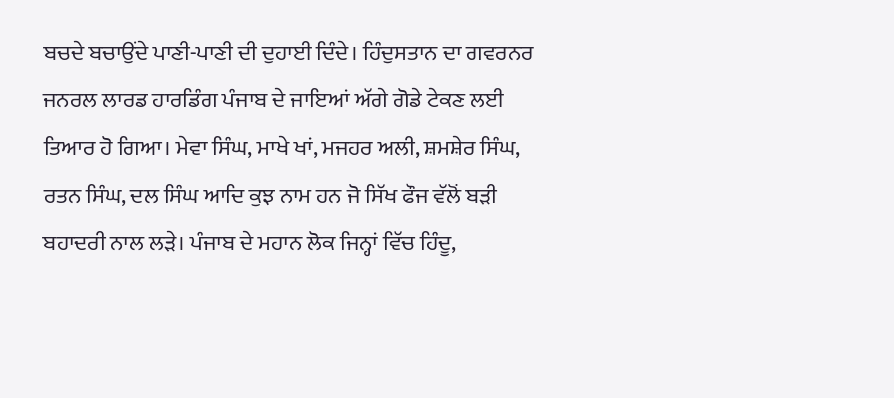ਬਚਦੇ ਬਚਾਉਂਦੇ ਪਾਣੀ-ਪਾਣੀ ਦੀ ਦੁਹਾਈ ਦਿੰਦੇ। ਹਿੰਦੁਸਤਾਨ ਦਾ ਗਵਰਨਰ ਜਨਰਲ ਲਾਰਡ ਹਾਰਡਿੰਗ ਪੰਜਾਬ ਦੇ ਜਾਇਆਂ ਅੱਗੇ ਗੋਡੇ ਟੇਕਣ ਲਈ ਤਿਆਰ ਹੋ ਗਿਆ। ਮੇਵਾ ਸਿੰਘ, ਮਾਖੇ ਖਾਂ, ਮਜਹਰ ਅਲੀ, ਸ਼ਮਸ਼ੇਰ ਸਿੰਘ, ਰਤਨ ਸਿੰਘ, ਦਲ ਸਿੰਘ ਆਦਿ ਕੁਝ ਨਾਮ ਹਨ ਜੋ ਸਿੱਖ ਫੌਜ ਵੱਲੋਂ ਬੜੀ ਬਹਾਦਰੀ ਨਾਲ ਲੜੇ। ਪੰਜਾਬ ਦੇ ਮਹਾਨ ਲੋਕ ਜਿਨ੍ਹਾਂ ਵਿੱਚ ਹਿੰਦੂ,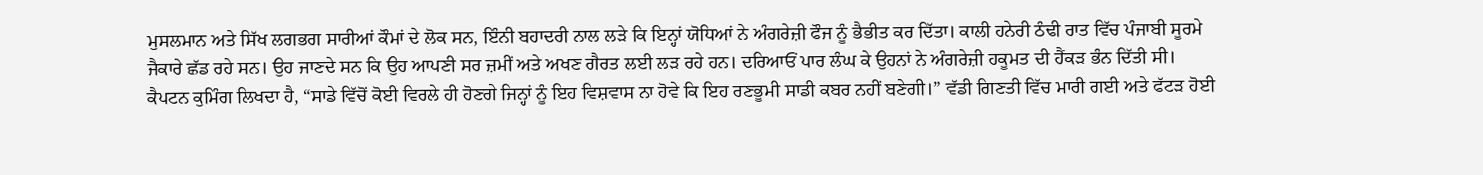ਮੁਸਲਮਾਨ ਅਤੇ ਸਿੱਖ ਲਗਭਗ ਸਾਰੀਆਂ ਕੌਮਾਂ ਦੇ ਲੋਕ ਸਨ, ਇੰਨੀ ਬਹਾਦਰੀ ਨਾਲ ਲੜੇ ਕਿ ਇਨ੍ਹਾਂ ਯੋਧਿਆਂ ਨੇ ਅੰਗਰੇਜ਼ੀ ਫੌਜ ਨੂੰ ਭੈਭੀਤ ਕਰ ਦਿੱਤਾ। ਕਾਲੀ ਹਨੇਰੀ ਠੰਢੀ ਰਾਤ ਵਿੱਚ ਪੰਜਾਬੀ ਸੂਰਮੇ ਜੈਕਾਰੇ ਛੱਡ ਰਹੇ ਸਨ। ਉਹ ਜਾਣਦੇ ਸਨ ਕਿ ਉਹ ਆਪਣੀ ਸਰ ਜ਼ਮੀਂ ਅਤੇ ਅਖਣ ਗੈਰਤ ਲਈ ਲੜ ਰਹੇ ਹਨ। ਦਰਿਆਓਂ ਪਾਰ ਲੰਘ ਕੇ ਉਹਨਾਂ ਨੇ ਅੰਗਰੇਜ਼ੀ ਹਕੂਮਤ ਦੀ ਹੈਂਕੜ ਭੰਨ ਦਿੱਤੀ ਸੀ। ਕੈਪਟਨ ਕੁਮਿੰਗ ਲਿਖਦਾ ਹੈ, “ਸਾਡੇ ਵਿੱਚੋਂ ਕੋਈ ਵਿਰਲੇ ਹੀ ਹੋਣਗੇ ਜਿਨ੍ਹਾਂ ਨੂੰ ਇਹ ਵਿਸ਼ਵਾਸ ਨਾ ਹੋਵੇ ਕਿ ਇਹ ਰਣਭੂਮੀ ਸਾਡੀ ਕਬਰ ਨਹੀਂ ਬਣੇਗੀ।” ਵੱਡੀ ਗਿਣਤੀ ਵਿੱਚ ਮਾਰੀ ਗਈ ਅਤੇ ਫੱਟੜ ਹੋਈ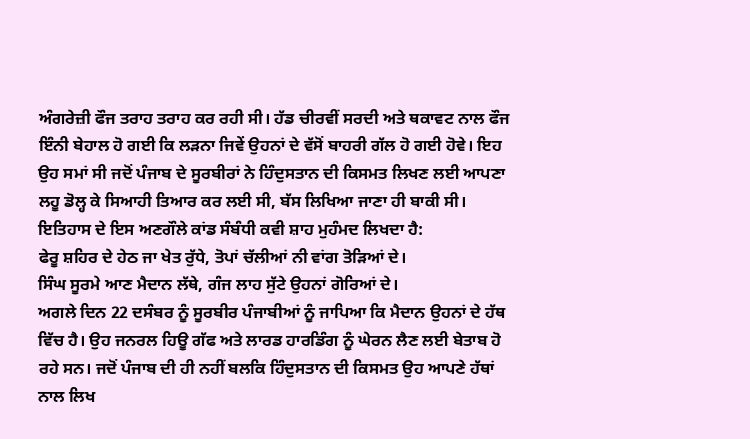ਅੰਗਰੇਜ਼ੀ ਫੌਜ ਤਰਾਹ ਤਰਾਹ ਕਰ ਰਹੀ ਸੀ। ਹੱਡ ਚੀਰਵੀਂ ਸਰਦੀ ਅਤੇ ਥਕਾਵਟ ਨਾਲ ਫੌਜ ਇੰਨੀ ਬੇਹਾਲ ਹੋ ਗਈ ਕਿ ਲੜਨਾ ਜਿਵੇਂ ਉਹਨਾਂ ਦੇ ਵੱਸੋਂ ਬਾਹਰੀ ਗੱਲ ਹੋ ਗਈ ਹੋਵੇ। ਇਹ ਉਹ ਸਮਾਂ ਸੀ ਜਦੋਂ ਪੰਜਾਬ ਦੇ ਸੂਰਬੀਰਾਂ ਨੇ ਹਿੰਦੁਸਤਾਨ ਦੀ ਕਿਸਮਤ ਲਿਖਣ ਲਈ ਆਪਣਾ ਲਹੂ ਡੋਲ੍ਹ ਕੇ ਸਿਆਹੀ ਤਿਆਰ ਕਰ ਲਈ ਸੀ, ਬੱਸ ਲਿਖਿਆ ਜਾਣਾ ਹੀ ਬਾਕੀ ਸੀ। ਇਤਿਹਾਸ ਦੇ ਇਸ ਅਣਗੌਲੇ ਕਾਂਡ ਸੰਬੰਧੀ ਕਵੀ ਸ਼ਾਹ ਮੁਹੰਮਦ ਲਿਖਦਾ ਹੈ:
ਫੇਰੂ ਸ਼ਹਿਰ ਦੇ ਹੇਠ ਜਾ ਖੇਤ ਰੁੱਧੇ, ਤੋਪਾਂ ਚੱਲੀਆਂ ਨੀ ਵਾਂਗ ਤੋੜਿਆਂ ਦੇ।
ਸਿੰਘ ਸੂਰਮੇ ਆਣ ਮੈਦਾਨ ਲੱਥੇ, ਗੰਜ ਲਾਹ ਸੁੱਟੇ ਉਹਨਾਂ ਗੋਰਿਆਂ ਦੇ।
ਅਗਲੇ ਦਿਨ 22 ਦਸੰਬਰ ਨੂੰ ਸੂਰਬੀਰ ਪੰਜਾਬੀਆਂ ਨੂੰ ਜਾਪਿਆ ਕਿ ਮੈਦਾਨ ਉਹਨਾਂ ਦੇ ਹੱਥ ਵਿੱਚ ਹੈ। ਉਹ ਜਨਰਲ ਹਿਊ ਗੱਫ ਅਤੇ ਲਾਰਡ ਹਾਰਡਿੰਗ ਨੂੰ ਘੇਰਨ ਲੈਣ ਲਈ ਬੇਤਾਬ ਹੋ ਰਹੇ ਸਨ। ਜਦੋਂ ਪੰਜਾਬ ਦੀ ਹੀ ਨਹੀਂ ਬਲਕਿ ਹਿੰਦੁਸਤਾਨ ਦੀ ਕਿਸਮਤ ਉਹ ਆਪਣੇ ਹੱਥਾਂ ਨਾਲ ਲਿਖ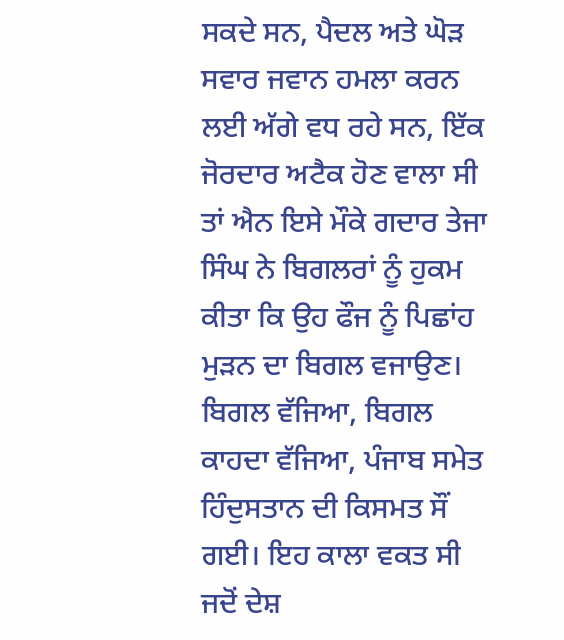ਸਕਦੇ ਸਨ, ਪੈਦਲ ਅਤੇ ਘੋੜ ਸਵਾਰ ਜਵਾਨ ਹਮਲਾ ਕਰਨ ਲਈ ਅੱਗੇ ਵਧ ਰਹੇ ਸਨ, ਇੱਕ ਜੋਰਦਾਰ ਅਟੈਕ ਹੋਣ ਵਾਲਾ ਸੀ ਤਾਂ ਐਨ ਇਸੇ ਮੌਕੇ ਗਦਾਰ ਤੇਜਾ ਸਿੰਘ ਨੇ ਬਿਗਲਰਾਂ ਨੂੰ ਹੁਕਮ ਕੀਤਾ ਕਿ ਉਹ ਫੌਜ ਨੂੰ ਪਿਛਾਂਹ ਮੁੜਨ ਦਾ ਬਿਗਲ ਵਜਾਉਣ। ਬਿਗਲ ਵੱਜਿਆ, ਬਿਗਲ ਕਾਹਦਾ ਵੱਜਿਆ, ਪੰਜਾਬ ਸਮੇਤ ਹਿੰਦੁਸਤਾਨ ਦੀ ਕਿਸਮਤ ਸੌਂ ਗਈ। ਇਹ ਕਾਲਾ ਵਕਤ ਸੀ ਜਦੋਂ ਦੇਸ਼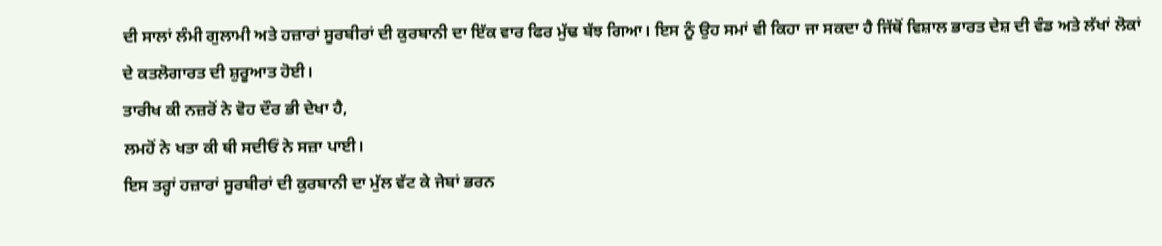ਦੀ ਸਾਲਾਂ ਲੰਮੀ ਗੁਲਾਮੀ ਅਤੇ ਹਜ਼ਾਰਾਂ ਸੂਰਬੀਰਾਂ ਦੀ ਕੁਰਬਾਨੀ ਦਾ ਇੱਕ ਵਾਰ ਫਿਰ ਮੁੱਢ ਬੱਝ ਗਿਆ। ਇਸ ਨੂੰ ਉਹ ਸਮਾਂ ਵੀ ਕਿਹਾ ਜਾ ਸਕਦਾ ਹੈ ਜਿੱਥੋਂ ਵਿਸ਼ਾਲ ਭਾਰਤ ਦੇਸ਼ ਦੀ ਵੰਡ ਅਤੇ ਲੱਖਾਂ ਲੋਕਾਂ ਦੇ ਕਤਲੋਗਾਰਤ ਦੀ ਸ਼ੁਰੂਆਤ ਹੋਈ।
ਤਾਰੀਖ ਕੀ ਨਜ਼ਰੋਂ ਨੇ ਵੋਹ ਦੌਰ ਭੀ ਦੇਖਾ ਹੈ,
ਲਮਹੋਂ ਨੇ ਖਤਾ ਕੀ ਥੀ ਸਦੀਓਂ ਨੇ ਸਜ਼ਾ ਪਾਈ।
ਇਸ ਤਰ੍ਹਾਂ ਹਜ਼ਾਰਾਂ ਸੂਰਬੀਰਾਂ ਦੀ ਕੁਰਬਾਨੀ ਦਾ ਮੁੱਲ ਵੱਟ ਕੇ ਜੇਬਾਂ ਭਰਨ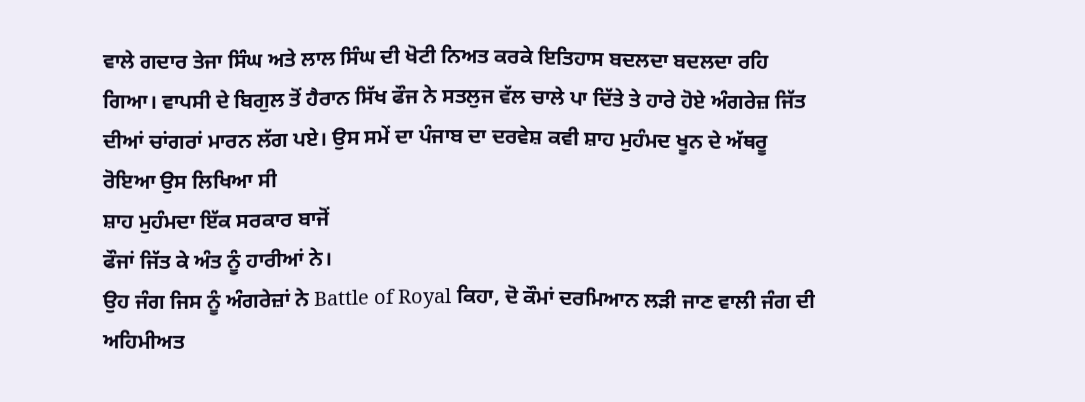ਵਾਲੇ ਗਦਾਰ ਤੇਜਾ ਸਿੰਘ ਅਤੇ ਲਾਲ ਸਿੰਘ ਦੀ ਖੋਟੀ ਨਿਅਤ ਕਰਕੇ ਇਤਿਹਾਸ ਬਦਲਦਾ ਬਦਲਦਾ ਰਹਿ ਗਿਆ। ਵਾਪਸੀ ਦੇ ਬਿਗੁਲ ਤੋਂ ਹੈਰਾਨ ਸਿੱਖ ਫੌਜ ਨੇ ਸਤਲੁਜ ਵੱਲ ਚਾਲੇ ਪਾ ਦਿੱਤੇ ਤੇ ਹਾਰੇ ਹੋਏ ਅੰਗਰੇਜ਼ ਜਿੱਤ ਦੀਆਂ ਚਾਂਗਰਾਂ ਮਾਰਨ ਲੱਗ ਪਏ। ਉਸ ਸਮੇਂ ਦਾ ਪੰਜਾਬ ਦਾ ਦਰਵੇਸ਼ ਕਵੀ ਸ਼ਾਹ ਮੁਹੰਮਦ ਖੂਨ ਦੇ ਅੱਥਰੂ ਰੋਇਆ ਉਸ ਲਿਖਿਆ ਸੀ
ਸ਼ਾਹ ਮੁਹੰਮਦਾ ਇੱਕ ਸਰਕਾਰ ਬਾਜੋਂ
ਫੌਜਾਂ ਜਿੱਤ ਕੇ ਅੰਤ ਨੂੰ ਹਾਰੀਆਂ ਨੇ।
ਉਹ ਜੰਗ ਜਿਸ ਨੂੰ ਅੰਗਰੇਜ਼ਾਂ ਨੇ Battle of Royal ਕਿਹਾ, ਦੋ ਕੌਮਾਂ ਦਰਮਿਆਨ ਲੜੀ ਜਾਣ ਵਾਲੀ ਜੰਗ ਦੀ ਅਹਿਮੀਅਤ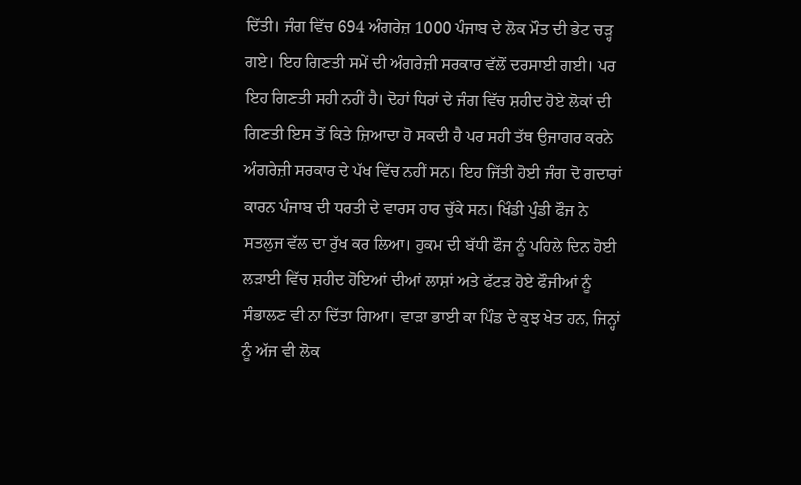ਦਿੱਤੀ। ਜੰਗ ਵਿੱਚ 694 ਅੰਗਰੇਜ਼ 1000 ਪੰਜਾਬ ਦੇ ਲੋਕ ਮੌਤ ਦੀ ਭੇਟ ਚੜ੍ਹ ਗਏ। ਇਹ ਗਿਣਤੀ ਸਮੇਂ ਦੀ ਅੰਗਰੇਜ਼ੀ ਸਰਕਾਰ ਵੱਲੋਂ ਦਰਸਾਈ ਗਈ। ਪਰ ਇਹ ਗਿਣਤੀ ਸਹੀ ਨਹੀਂ ਹੈ। ਦੋਹਾਂ ਧਿਰਾਂ ਦੇ ਜੰਗ ਵਿੱਚ ਸ਼ਹੀਦ ਹੋਏ ਲੋਕਾਂ ਦੀ ਗਿਣਤੀ ਇਸ ਤੋਂ ਕਿਤੇ ਜ਼ਿਆਦਾ ਹੋ ਸਕਦੀ ਹੈ ਪਰ ਸਹੀ ਤੱਥ ਉਜਾਗਰ ਕਰਨੇ ਅੰਗਰੇਜ਼ੀ ਸਰਕਾਰ ਦੇ ਪੱਖ ਵਿੱਚ ਨਹੀਂ ਸਨ। ਇਹ ਜਿੱਤੀ ਹੋਈ ਜੰਗ ਦੋ ਗਦਾਰਾਂ ਕਾਰਨ ਪੰਜਾਬ ਦੀ ਧਰਤੀ ਦੇ ਵਾਰਸ ਹਾਰ ਚੁੱਕੇ ਸਨ। ਖਿੰਡੀ ਪੁੰਡੀ ਫੌਜ ਨੇ ਸਤਲੁਜ ਵੱਲ ਦਾ ਰੁੱਖ ਕਰ ਲਿਆ। ਹੁਕਮ ਦੀ ਬੱਧੀ ਫੌਜ ਨੂੰ ਪਹਿਲੇ ਦਿਨ ਹੋਈ ਲੜਾਈ ਵਿੱਚ ਸ਼ਹੀਦ ਹੋਇਆਂ ਦੀਆਂ ਲਾਸ਼ਾਂ ਅਤੇ ਫੱਟੜ ਹੋਏ ਫੌਜੀਆਂ ਨੂੰ ਸੰਭਾਲਣ ਵੀ ਨਾ ਦਿੱਤਾ ਗਿਆ। ਵਾੜਾ ਭਾਈ ਕਾ ਪਿੰਡ ਦੇ ਕੁਝ ਖੇਤ ਹਨ, ਜਿਨ੍ਹਾਂ ਨੂੰ ਅੱਜ ਵੀ ਲੋਕ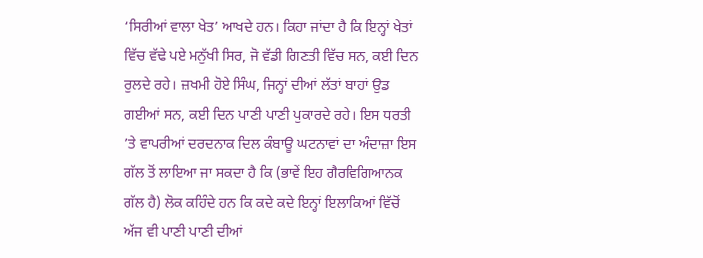‘ਸਿਰੀਆਂ ਵਾਲਾ ਖੇਤ’ ਆਖਦੇ ਹਨ। ਕਿਹਾ ਜਾਂਦਾ ਹੈ ਕਿ ਇਨ੍ਹਾਂ ਖੇਤਾਂ ਵਿੱਚ ਵੱਢੇ ਪਏ ਮਨੁੱਖੀ ਸਿਰ, ਜੋ ਵੱਡੀ ਗਿਣਤੀ ਵਿੱਚ ਸਨ, ਕਈ ਦਿਨ ਰੁਲਦੇ ਰਹੇ। ਜ਼ਖਮੀ ਹੋਏ ਸਿੰਘ, ਜਿਨ੍ਹਾਂ ਦੀਆਂ ਲੱਤਾਂ ਬਾਹਾਂ ਉਡ ਗਈਆਂ ਸਨ, ਕਈ ਦਿਨ ਪਾਣੀ ਪਾਣੀ ਪੁਕਾਰਦੇ ਰਹੇ। ਇਸ ਧਰਤੀ ’ਤੇ ਵਾਪਰੀਆਂ ਦਰਦਨਾਕ ਦਿਲ ਕੰਬਾਊ ਘਟਨਾਵਾਂ ਦਾ ਅੰਦਾਜ਼ਾ ਇਸ ਗੱਲ ਤੋਂ ਲਾਇਆ ਜਾ ਸਕਦਾ ਹੈ ਕਿ (ਭਾਵੇਂ ਇਹ ਗੈਰਵਿਗਿਆਨਕ ਗੱਲ ਹੈ) ਲੋਕ ਕਹਿੰਦੇ ਹਨ ਕਿ ਕਦੇ ਕਦੇ ਇਨ੍ਹਾਂ ਇਲਾਕਿਆਂ ਵਿੱਚੋਂ ਅੱਜ ਵੀ ਪਾਣੀ ਪਾਣੀ ਦੀਆਂ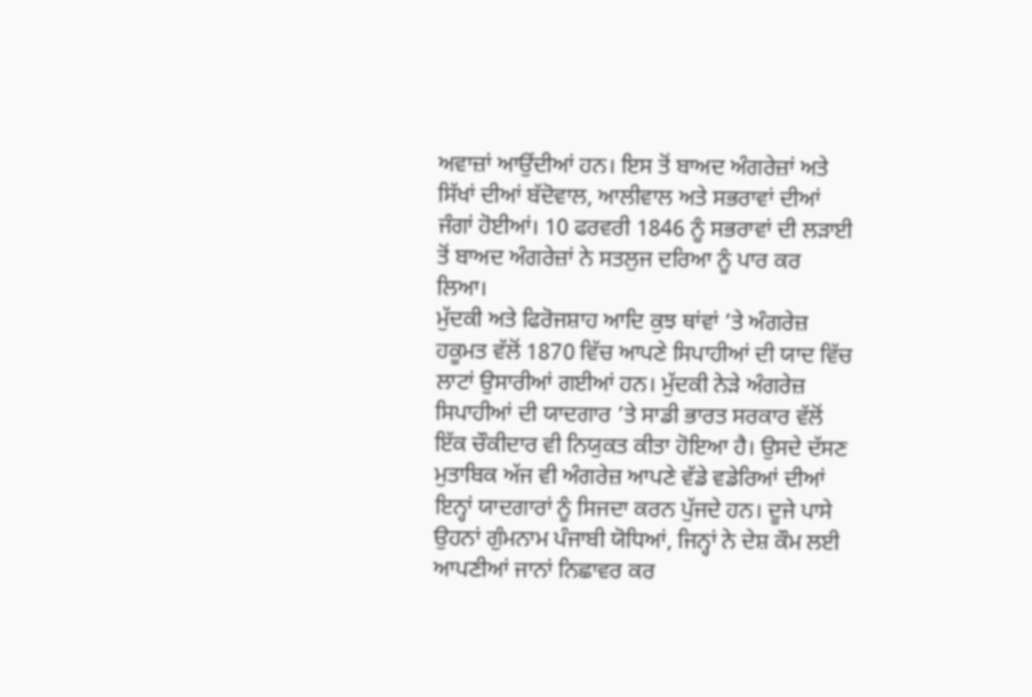ਅਵਾਜ਼ਾਂ ਆਉਂਦੀਆਂ ਹਨ। ਇਸ ਤੋਂ ਬਾਅਦ ਅੰਗਰੇਜ਼ਾਂ ਅਤੇ ਸਿੱਖਾਂ ਦੀਆਂ ਬੱਦੋਵਾਲ, ਆਲੀਵਾਲ ਅਤੇ ਸਭਰਾਵਾਂ ਦੀਆਂ ਜੰਗਾਂ ਹੋਈਆਂ। 10 ਫਰਵਰੀ 1846 ਨੂੰ ਸਭਰਾਵਾਂ ਦੀ ਲੜਾਈ ਤੋਂ ਬਾਅਦ ਅੰਗਰੇਜ਼ਾਂ ਨੇ ਸਤਲੁਜ ਦਰਿਆ ਨੂੰ ਪਾਰ ਕਰ ਲਿਆ।
ਮੁੱਦਕੀ ਅਤੇ ਫਿਰੋਜਸ਼ਾਹ ਆਦਿ ਕੁਝ ਥਾਂਵਾਂ ’ਤੇ ਅੰਗਰੇਜ਼ ਹਕੂਮਤ ਵੱਲੋਂ 1870 ਵਿੱਚ ਆਪਣੇ ਸਿਪਾਹੀਆਂ ਦੀ ਯਾਦ ਵਿੱਚ ਲਾਟਾਂ ਉਸਾਰੀਆਂ ਗਈਆਂ ਹਨ। ਮੁੱਦਕੀ ਨੇੜੇ ਅੰਗਰੇਜ਼ ਸਿਪਾਹੀਆਂ ਦੀ ਯਾਦਗਾਰ ’ਤੇ ਸਾਡੀ ਭਾਰਤ ਸਰਕਾਰ ਵੱਲੋਂ ਇੱਕ ਚੌਕੀਦਾਰ ਵੀ ਨਿਯੁਕਤ ਕੀਤਾ ਹੋਇਆ ਹੈ। ਉਸਦੇ ਦੱਸਣ ਮੁਤਾਬਿਕ ਅੱਜ ਵੀ ਅੰਗਰੇਜ਼ ਆਪਣੇ ਵੱਡੇ ਵਡੇਰਿਆਂ ਦੀਆਂ ਇਨ੍ਹਾਂ ਯਾਦਗਾਰਾਂ ਨੂੰ ਸਿਜਦਾ ਕਰਨ ਪੁੱਜਦੇ ਹਨ। ਦੂਜੇ ਪਾਸੇ ਉਹਨਾਂ ਗੁੰਮਨਾਮ ਪੰਜਾਬੀ ਯੋਧਿਆਂ, ਜਿਨ੍ਹਾਂ ਨੇ ਦੇਸ਼ ਕੌਮ ਲਈ ਆਪਣੀਆਂ ਜਾਨਾਂ ਨਿਛਾਵਰ ਕਰ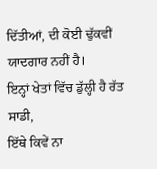ਦਿੱਤੀਆਂ, ਦੀ ਕੋਈ ਢੁੱਕਵੀਂ ਯਾਦਗਾਰ ਨਹੀਂ ਹੈ।
ਇਨ੍ਹਾਂ ਖੇਤਾਂ ਵਿੱਚ ਡੁੱਲ੍ਹੀ ਹੈ ਰੱਤ ਸਾਡੀ,
ਇੱਥੇ ਕਿਵੇਂ ਨਾ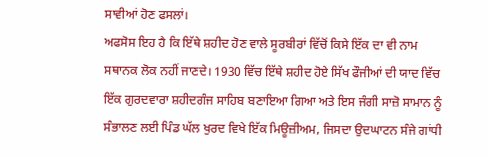ਸਾਵੀਆਂ ਹੋਣ ਫਸਲਾਂ।
ਅਫਸੋਸ ਇਹ ਹੈ ਕਿ ਇੱਥੇ ਸ਼ਹੀਦ ਹੋਣ ਵਾਲੇ ਸੂਰਬੀਰਾਂ ਵਿੱਚੋਂ ਕਿਸੇ ਇੱਕ ਦਾ ਵੀ ਨਾਮ ਸਥਾਨਕ ਲੋਕ ਨਹੀਂ ਜਾਣਦੇ। 1930 ਵਿੱਚ ਇੱਥੇ ਸ਼ਹੀਦ ਹੋਏ ਸਿੱਖ ਫੌਜੀਆਂ ਦੀ ਯਾਦ ਵਿੱਚ ਇੱਕ ਗੁਰਦਵਾਰਾ ਸ਼ਹੀਦਗੰਜ ਸਾਹਿਬ ਬਣਾਇਆ ਗਿਆ ਅਤੇ ਇਸ ਜੰਗੀ ਸਾਜ਼ੋ ਸਾਮਾਨ ਨੂੰ ਸੰਭਾਲਣ ਲਈ ਪਿੰਡ ਘੱਲ ਖੁਰਦ ਵਿਖੇ ਇੱਕ ਮਿਊਜ਼ੀਅਮ, ਜਿਸਦਾ ਉਦਘਾਟਨ ਸੰਜੇ ਗਾਂਧੀ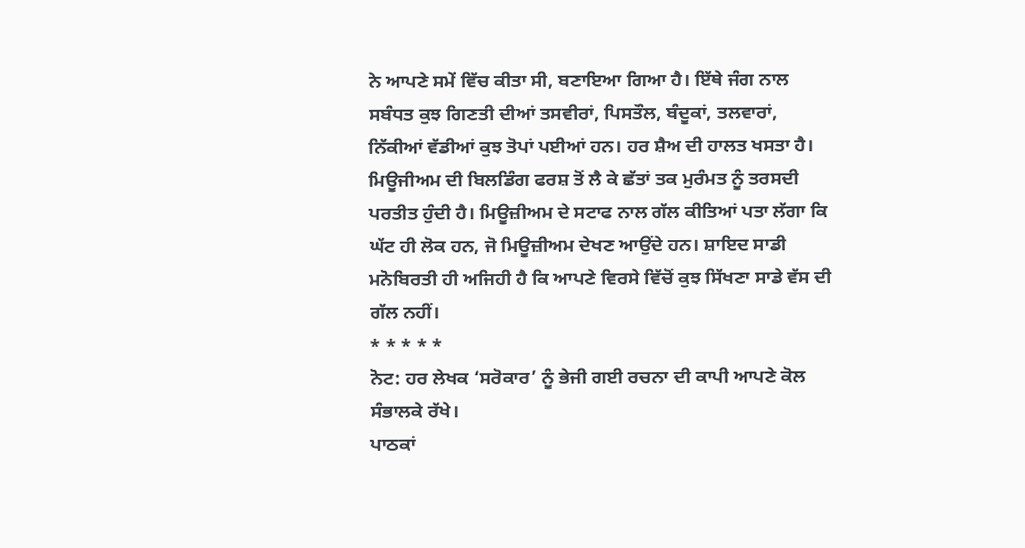ਨੇ ਆਪਣੇ ਸਮੇਂ ਵਿੱਚ ਕੀਤਾ ਸੀ, ਬਣਾਇਆ ਗਿਆ ਹੈ। ਇੱਥੇ ਜੰਗ ਨਾਲ ਸਬੰਧਤ ਕੁਝ ਗਿਣਤੀ ਦੀਆਂ ਤਸਵੀਰਾਂ, ਪਿਸਤੌਲ, ਬੰਦੂਕਾਂ, ਤਲਵਾਰਾਂ, ਨਿੱਕੀਆਂ ਵੱਡੀਆਂ ਕੁਝ ਤੋਪਾਂ ਪਈਆਂ ਹਨ। ਹਰ ਸ਼ੈਅ ਦੀ ਹਾਲਤ ਖਸਤਾ ਹੈ। ਮਿਊਜੀਅਮ ਦੀ ਬਿਲਡਿੰਗ ਫਰਸ਼ ਤੋਂ ਲੈ ਕੇ ਛੱਤਾਂ ਤਕ ਮੁਰੰਮਤ ਨੂੰ ਤਰਸਦੀ ਪਰਤੀਤ ਹੁੰਦੀ ਹੈ। ਮਿਊਜ਼ੀਅਮ ਦੇ ਸਟਾਫ ਨਾਲ ਗੱਲ ਕੀਤਿਆਂ ਪਤਾ ਲੱਗਾ ਕਿ ਘੱਟ ਹੀ ਲੋਕ ਹਨ, ਜੋ ਮਿਊਜ਼ੀਅਮ ਦੇਖਣ ਆਉਂਦੇ ਹਨ। ਸ਼ਾਇਦ ਸਾਡੀ ਮਨੋਬਿਰਤੀ ਹੀ ਅਜਿਹੀ ਹੈ ਕਿ ਆਪਣੇ ਵਿਰਸੇ ਵਿੱਚੋਂ ਕੁਝ ਸਿੱਖਣਾ ਸਾਡੇ ਵੱਸ ਦੀ ਗੱਲ ਨਹੀਂ।
* * * * *
ਨੋਟ: ਹਰ ਲੇਖਕ ‘ਸਰੋਕਾਰ’ ਨੂੰ ਭੇਜੀ ਗਈ ਰਚਨਾ ਦੀ ਕਾਪੀ ਆਪਣੇ ਕੋਲ ਸੰਭਾਲਕੇ ਰੱਖੇ।
ਪਾਠਕਾਂ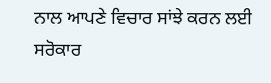ਨਾਲ ਆਪਣੇ ਵਿਚਾਰ ਸਾਂਝੇ ਕਰਨ ਲਈ ਸਰੋਕਾਰ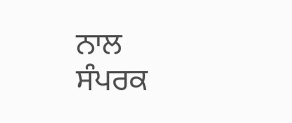ਨਾਲ ਸੰਪਰਕ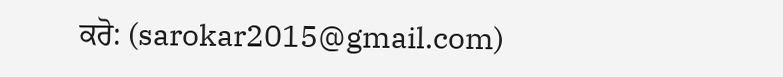ਕਰੋ: (sarokar2015@gmail.com)